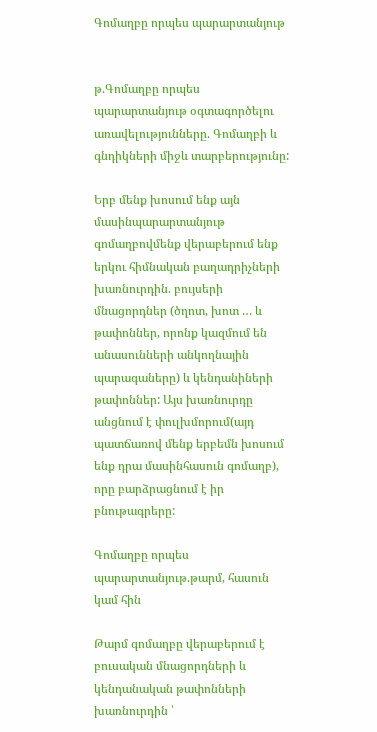Գոմաղբը որպես պարարտանյութ


թ.Գոմաղբը որպես պարարտանյութ օգտագործելու առավելությունները. Գոմաղբի և գնդիկների միջև տարբերությունը:

Երբ մենք խոսում ենք այն մասինպարարտանյութ գոմաղբովմենք վերաբերում ենք երկու հիմնական բաղադրիչների խառնուրդին. բույսերի մնացորդներ (ծղոտ, խոտ … և թափոններ, որոնք կազմում են անասունների անկողնային պարագաները) և կենդանիների թափոններ: Այս խառնուրդը անցնում է փուլխմորում(այդ պատճառով մենք երբեմն խոսում ենք դրա մասինհասուն գոմաղբ), որը բարձրացնում է իր բնութագրերը:

Գոմաղբը որպես պարարտանյութ.թարմ, հասուն կամ հին

Թարմ գոմաղբը վերաբերում է բուսական մնացորդների և կենդանական թափոնների խառնուրդին ՝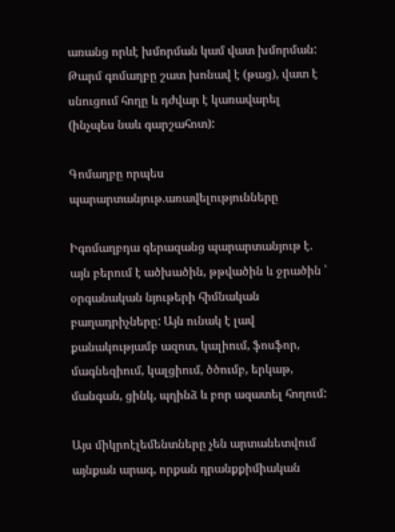առանց որևէ խմորման կամ վատ խմորման: Թարմ գոմաղբը շատ խոնավ է (թաց), վատ է սնուցում հողը և դժվար է կառավարել (ինչպես նաև գարշահոտ):

Գոմաղբը որպես պարարտանյութ.առավելությունները

Իգոմաղբդա գերազանց պարարտանյութ է. այն բերում է ածխածին, թթվածին և ջրածին ՝ օրգանական նյութերի հիմնական բաղադրիչները: Այն ունակ է լավ քանակությամբ ազոտ, կալիում, ֆոսֆոր, մագնեզիում, կալցիում, ծծումբ, երկաթ, մանգան, ցինկ, պղինձ և բոր ազատել հողում:

Այս միկրոէլեմենտները չեն արտանետվում այնքան արագ, որքան դրանքքիմիական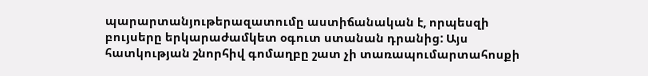պարարտանյութերազատումը աստիճանական է, որպեսզի բույսերը երկարաժամկետ օգուտ ստանան դրանից: Այս հատկության շնորհիվ գոմաղբը շատ չի տառապումարտահոսքի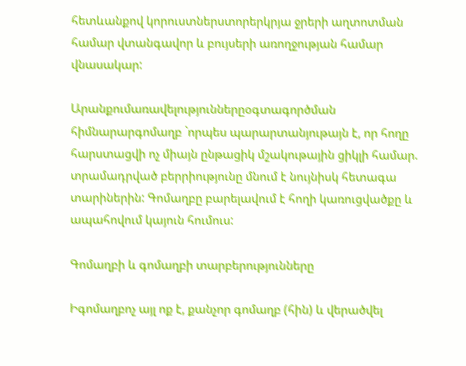հետևանքով կորուստներստորերկրյա ջրերի աղտոտման համար վտանգավոր և բույսերի առողջության համար վնասակար:

Արանքումառավելություններըօգտագործման հիմնարարգոմաղբ `որպես պարարտանյութայն է, որ հողը հարստացվի ոչ միայն ընթացիկ մշակութային ցիկլի համար. տրամադրված բերրիությունը մնում է նույնիսկ հետագա տարիներին: Գոմաղբը բարելավում է հողի կառուցվածքը և ապահովում կայուն հումուս:

Գոմաղբի և գոմաղբի տարբերությունները

Իգոմաղբոչ այլ ոք է, քանչոր գոմաղբ (հին) և վերածվել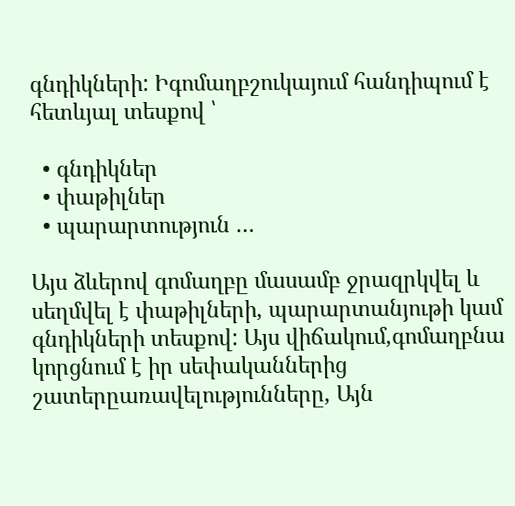գնդիկների: Իգոմաղբշուկայում հանդիպում է հետևյալ տեսքով ՝

  • գնդիկներ
  • փաթիլներ
  • պարարտություն …

Այս ձևերով գոմաղբը մասամբ ջրազրկվել և սեղմվել է փաթիլների, պարարտանյութի կամ գնդիկների տեսքով: Այս վիճակում,գոմաղբնա կորցնում է իր սեփականներից շատերըառավելությունները, Այն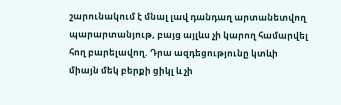շարունակում է մնալ լավ դանդաղ արտանետվող պարարտանյութ, բայց այլևս չի կարող համարվել հող բարելավող. Դրա ազդեցությունը կտևի միայն մեկ բերքի ցիկլ և չի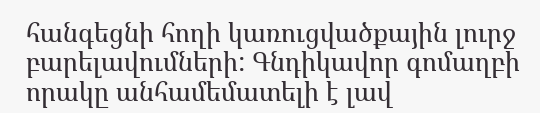հանգեցնի հողի կառուցվածքային լուրջ բարելավումների: Գնդիկավոր գոմաղբի որակը անհամեմատելի է լավ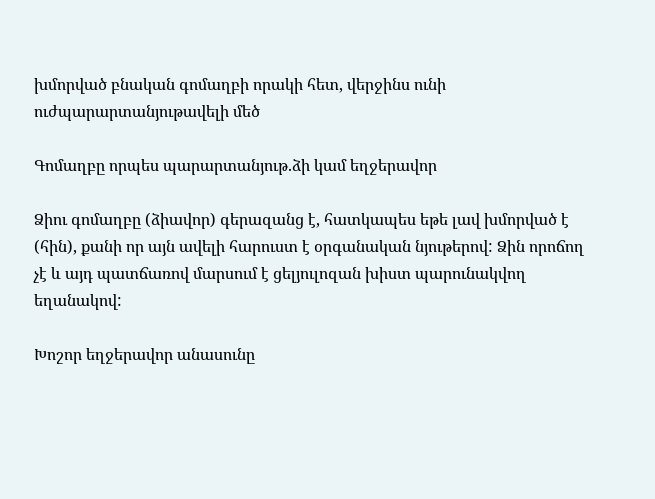խմորված բնական գոմաղբի որակի հետ, վերջինս ունի ուժպարարտանյութավելի մեծ

Գոմաղբը որպես պարարտանյութ.ձի կամ եղջերավոր

Ձիու գոմաղբը (ձիավոր) գերազանց է, հատկապես եթե լավ խմորված է (հին), քանի որ այն ավելի հարուստ է օրգանական նյութերով: Ձին որոճող չէ և այդ պատճառով մարսում է ցելյուլոզան խիստ պարունակվող եղանակով:

Խոշոր եղջերավոր անասունը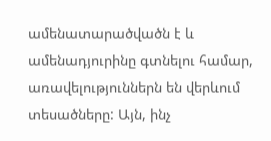ամենատարածվածն է և ամենադյուրինը գտնելու համար, առավելություններն են վերևում տեսածները: Այն, ինչ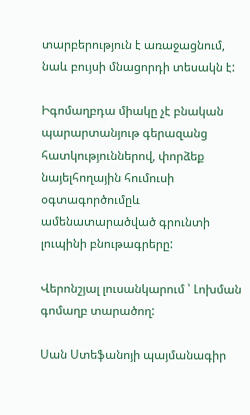տարբերություն է առաջացնում, նաև բույսի մնացորդի տեսակն է:

Իգոմաղբդա միակը չէ բնական պարարտանյութ գերազանց հատկություններով, փորձեք նայելհողային հումուսի օգտագործումըև ամենատարածված գրունտի լուպինի բնութագրերը:

Վերոնշյալ լուսանկարում ՝ Լոխման գոմաղբ տարածող:

Սան Ստեֆանոյի պայմանագիր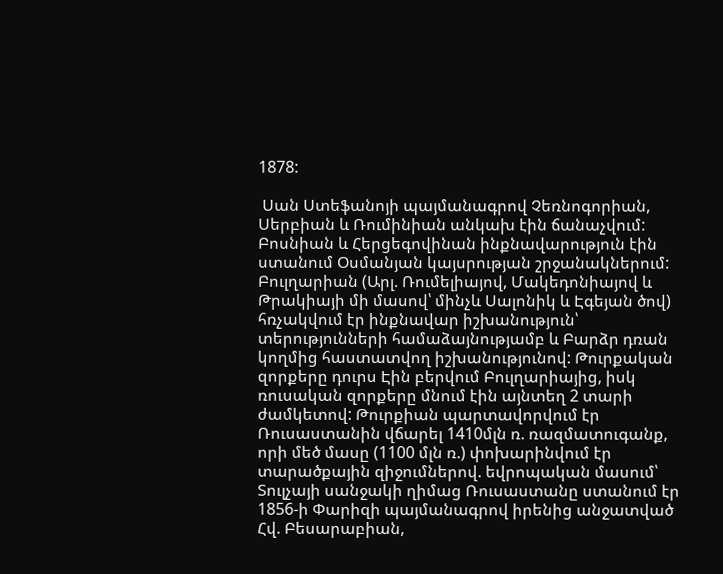1878:

 Սան Ստեֆանոյի պայմանագրով Չեռնոգորիան, Սերբիան և Ռումինիան անկախ էին ճանաչվում: Բոսնիան և Հերցեգովինան ինքնավարություն էին ստանում Օսմանյան կայսրության շրջանակներում: Բուլղարիան (Արլ. Ռումելիայով, Մակեդոնիայով և Թրակիայի մի մասով՝ մինչև Սալոնիկ և Էգեյան ծով) հռչակվում էր ինքնավար իշխանություն՝ տերությունների համաձայնությամբ և Բարձր դռան կողմից հաստատվող իշխանությունով: Թուրքական զորքերը դուրս Էին բերվում Բուլղարիայից, իսկ ռուսական զորքերը մնում էին այնտեղ 2 տարի ժամկետով: Թուրքիան պարտավորվում էր Ռուսաստանին վճարել 1410մլն ռ. ռազմատուգանք, որի մեծ մասը (1100 մլն ռ.) փոխարինվում էր տարածքային զիջումներով. եվրոպական մասում՝ Տուլչայի սանջակի ղիմաց Ռուսաստանը ստանում էր 1856-ի Փարիզի պայմանագրով իրենից անջատված Հվ. Բեսարաբիան,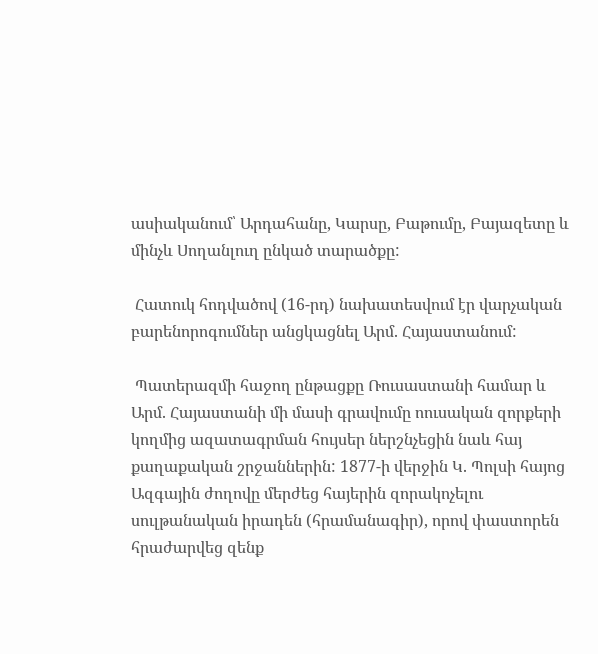ասիականում՝ Արդահանը, Կարսը, Բաթումը, Բայազետը և մինչև Սողանլուղ ընկած տարածքը:

 Հատուկ հոդվածով (16-րդ) նախատեսվում էր վարչական բարենորոգումներ անցկացնել Արմ. Հայաստանում:

 Պատերազմի հաջող ընթացքը Ռուսաստանի համար և Արմ. Հայաստանի մի մասի գրավումը ոուսական զորքերի կողմից ազատագրման հույսեր ներշնչեցին նաև հայ քաղաքական շրջաններին: 1877-ի վերջին Կ. Պոլսի հայոց Ազգային ժողովը մերժեց հայերին զորակոչելու սուլթանական իրադեն (հրամանագիր), որով փաստորեն հրաժարվեց զենք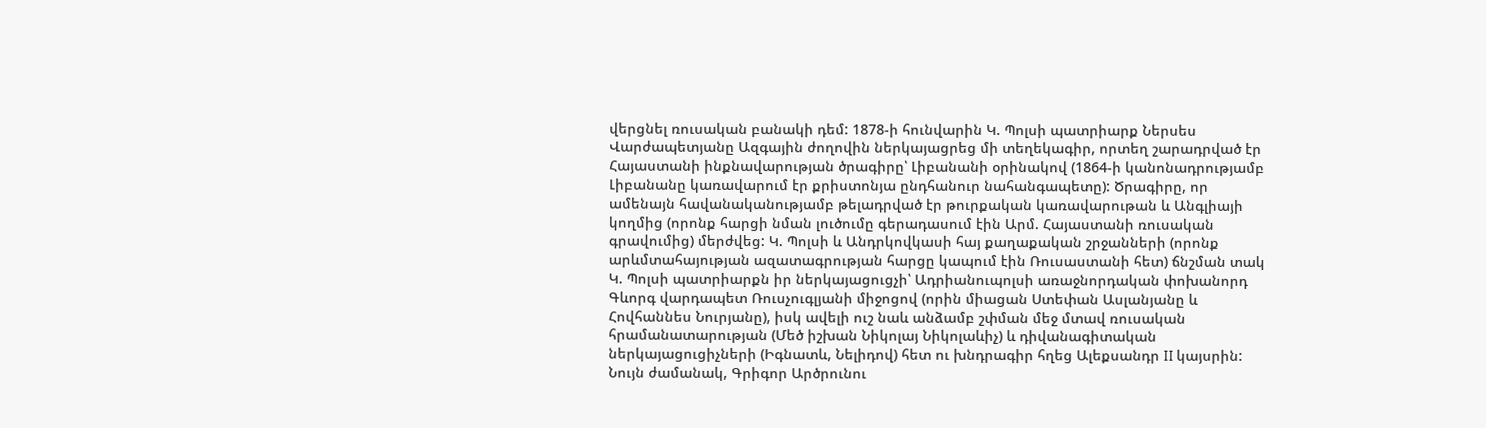վերցնել ռուսական բանակի դեմ: 1878-ի հունվարին Կ. Պոլսի պատրիարք Ներսես Վարժապետյանը Ազգային ժողովին ներկայացրեց մի տեղեկագիր, որտեղ շարադրված էր Հայաստանի ինքնավարության ծրագիրը՝ Լիբանանի օրինակով (1864-ի կանոնադրությամբ Լիբանանը կառավարում էր քրիստոնյա ընդհանուր նահանգապետը): Ծրագիրը, որ ամենայն հավանականությամբ թելադրված էր թուրքական կառավարութան և Անգլիայի կողմից (որոնք հարցի նման լուծումը գերադասում էին Արմ. Հայաստանի ռուսական գրավումից) մերժվեց: Կ. Պոլսի և Անդրկովկասի հայ քաղաքական շրջանների (որոնք արևմտահայության ազատագրության հարցը կապում էին Ռուսաստանի հետ) ճնշման տակ Կ. Պոլսի պատրիարքն իր ներկայացուցչի՝ Ադրիանուպոլսի առաջնորդական փոխանորդ Գևորգ վարդապետ Ռուսչուգլյանի միջոցով (որին միացան Ստեփան Ասլանյանը և Հովհաննես Նուրյանը), իսկ ավելի ուշ նաև անձամբ շփման մեջ մտավ ռուսական հրամանատարության (Մեծ իշխան Նիկոլայ Նիկոլաևիչ) և դիվանագիտական ներկայացուցիչների (Իգնատև, Նելիդով) հետ ու խնդրագիր հղեց Ալեքսանդր II կայսրին: Նույն ժամանակ, Գրիգոր Արծրունու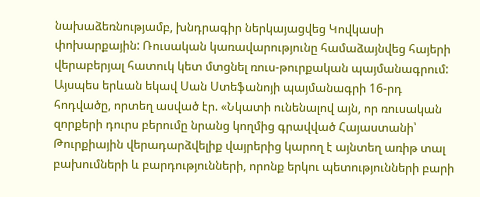նախաձեռնությամբ, խնդրագիր ներկայացվեց Կովկասի փոխարքային: Ռուսական կառավարությունը համաձայնվեց հայերի վերաբերյալ հատուկ կետ մտցնել ռուս-թուրքական պայմանագրում: Այսպես երևան եկավ Սան Ստեֆանոյի պայմանագրի 16-րդ հոդվածը, որտեղ ասված էր. «Նկատի ունենալով այն, որ ռուսական զորքերի դուրս բերումը նրանց կողմից գրավված Հայաստանի՝ Թուրքիային վերադարձվելիք վայրերից կարող է այնտեղ առիթ տալ բախումների և բարդությունների, որոնք երկու պետությունների բարի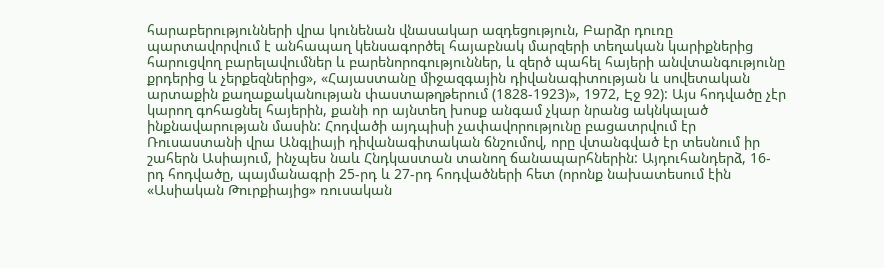հարաբերությունների վրա կունենան վնասակար ազդեցություն, Բարձր դուռը պարտավորվում է անհապաղ կենսագործել հայաբնակ մարզերի տեղական կարիքներից հարուցվող բարելավումներ և բարենորոգություններ, և զերծ պահել հայերի անվտանգությունը քրդերից և չերքեզներից», «Հայաստանը միջազգային դիվանագիտության և սովետական արտաքին քաղաքականության փաստաթղթերում (1828-1923)», 1972, Էջ 92): Այս հոդվածը չէր կարող գոհացնել հայերին, քանի որ այնտեղ խոսք անգամ չկար նրանց ակնկալած ինքնավարության մասին: Հոդվածի այդպիսի չափավորությունը բացատրվում էր Ռուսաստանի վրա Անգլիայի դիվանագիտական ճնշումով, որը վտանգված էր տեսնում իր շահերն Ասիայում, ինչպես նաև Հնդկաստան տանող ճանապարհներին: Այդուհանդերձ, 16-րդ հոդվածը, պայմանագրի 25-րդ և 27-րդ հոդվածների հետ (որոնք նախատեսում էին «Ասիական Թուրքիայից» ռուսական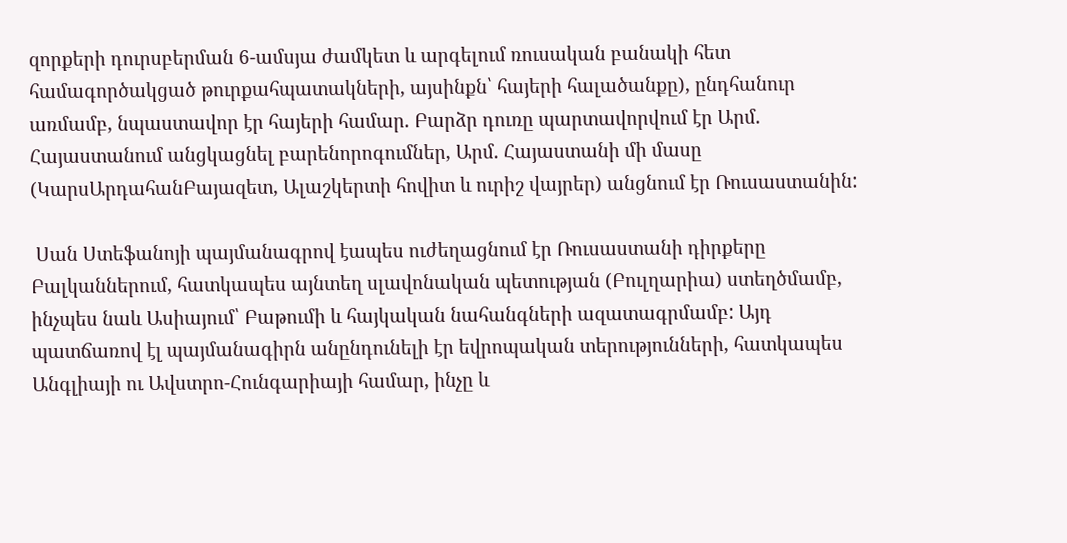զորքերի դուրսբերման 6-ամսյա ժամկետ և արգելում ռուսական բանակի հետ համագործակցած թուրքահպատակների, այսինքն՝ հայերի հալածանքը), ընդհանուր առմամբ, նպաստավոր էր հայերի համար. Բարձր դուռը պարտավորվում էր Արմ. Հայաստանում անցկացնել բարենորոգումներ, Արմ. Հայաստանի մի մասը (ԿարսԱրդահանԲայազետ, Ալաշկերտի հովիտ և ուրիշ վայրեր) անցնում էր Ռուսաստանին:

 Սան Ստեֆանոյի պայմանագրով էապես ուժեղացնում էր Ռուսաստանի դիրքերը Բալկաններում, հատկապես այնտեղ սլավոնական պետության (Բուլղարիա) ստեղծմամբ, ինչպես նաև Ասիայում՝ Բաթումի և հայկական նահանգների ազատագրմամբ: Այդ պատճառով էլ պայմանագիրն անընդունելի էր եվրոպական տերությունների, հատկապես Անգլիայի ու Ավստրո-Հունգարիայի համար, ինչը և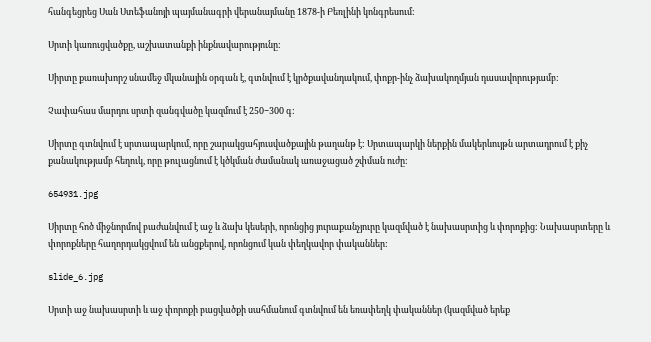հանգեցրեց Սան Ստեֆանոյի պայմանագրի վերանայմանը 1878-ի Բեռլինի կոնգրեսում:

Սրտի կառուցվածքը, աշխատանքի ինքնավարությունը:

Սիրտը քառախորշ սնամեջ մկանային օրգան է, գտնվում է կրծքավանդակում, փոքր-ինչ ձախակողմյան դասավորությամբ:

Չափահաս մարդու սրտի զանգվածը կազմում է 250−300 գ:

Սիրտը գտնվում է սրտապարկում, որը շարակցահյուսվածքային թաղանթ է: Սրտապարկի ներքին մակերևույթն արտադրում է քիչ քանակությամբ հեղուկ, որը թուլացնում է կծկման ժամանակ առաջացած շփման ուժը:

654931.jpg

Սիրտը հոծ միջնորմով բաժանվում է աջ և ձախ կեսերի, որոնցից յուրաքանչյուրը կազմված է նախասրտից և փորոքից: Նախասրտերը և փորոքները հաղորդակցվում են անցքերով, որոնցում կան փեղկավոր փականներ:

slide_6.jpg

Սրտի աջ նախասրտի և աջ փորոքի բացվածքի սահմանում գտնվում են եռափեղկ փականներ (կազմված երեք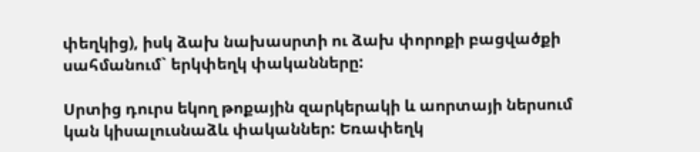փեղկից), իսկ ձախ նախասրտի ու ձախ փորոքի բացվածքի սահմանում` երկփեղկ փականները:

Սրտից դուրս եկող թոքային զարկերակի և աորտայի ներսում կան կիսալուսնաձև փականներ: Եռափեղկ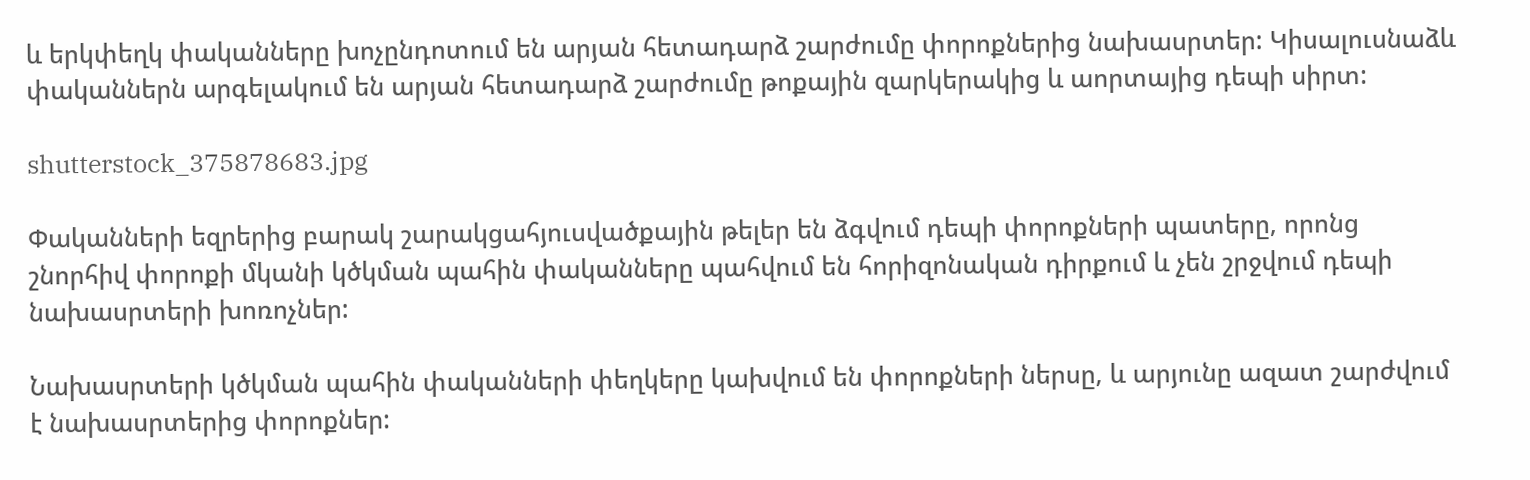և երկփեղկ փականները խոչընդոտում են արյան հետադարձ շարժումը փորոքներից նախասրտեր: Կիսալուսնաձև փականներն արգելակում են արյան հետադարձ շարժումը թոքային զարկերակից և աորտայից դեպի սիրտ:

shutterstock_375878683.jpg

Փականների եզրերից բարակ շարակցահյուսվածքային թելեր են ձգվում դեպի փորոքների պատերը, որոնց շնորհիվ փորոքի մկանի կծկման պահին փականները պահվում են հորիզոնական դիրքում և չեն շրջվում դեպի նախասրտերի խոռոչներ:

Նախասրտերի կծկման պահին փականների փեղկերը կախվում են փորոքների ներսը, և արյունը ազատ շարժվում է նախասրտերից փորոքներ: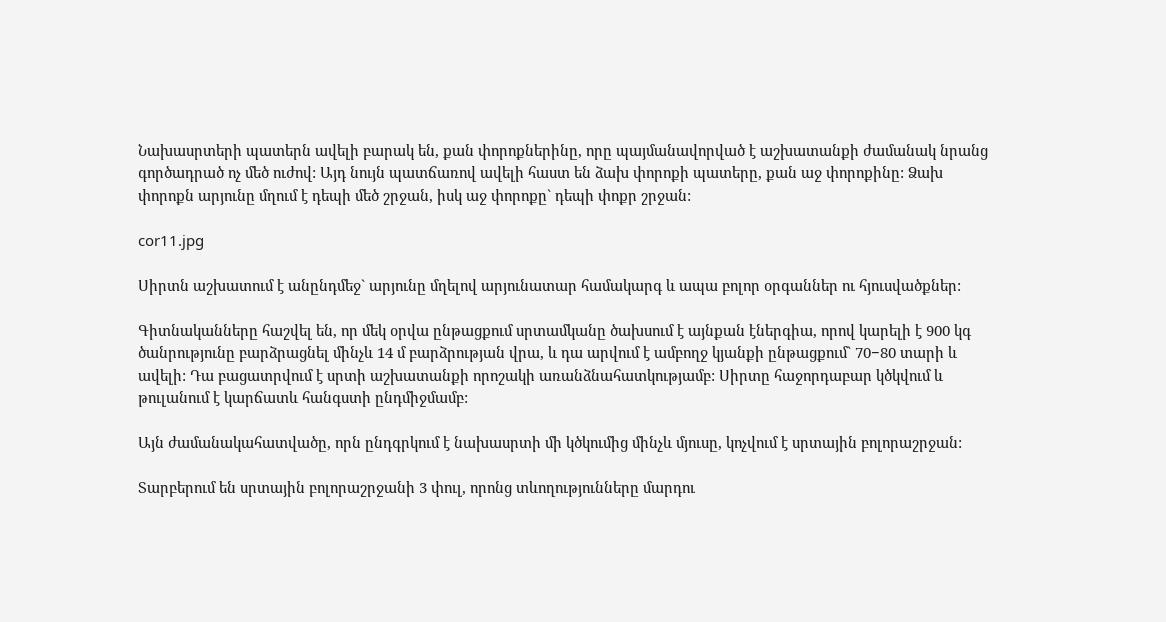Նախասրտերի պատերն ավելի բարակ են, քան փորոքներինը, որը պայմանավորված է աշխատանքի ժամանակ նրանց գործադրած ոչ մեծ ուժով: Այդ նույն պատճառով ավելի հաստ են ձախ փորոքի պատերը, քան աջ փորոքինը: Ձախ փորոքն արյունը մղում է դեպի մեծ շրջան, իսկ աջ փորոքը` դեպի փոքր շրջան:

cor11.jpg

Սիրտն աշխատում է անընդմեջ` արյունը մղելով արյունատար համակարգ և ապա բոլոր օրգաններ ու հյուսվածքներ:

Գիտնականները հաշվել են, որ մեկ օրվա ընթացքում սրտամկանը ծախսում է այնքան էներգիա, որով կարելի է 900 կգ ծանրությունը բարձրացնել մինչև 14 մ բարձրության վրա, և դա արվում է ամբողջ կյանքի ընթացքում` 70−80 տարի և ավելի: Դա բացատրվում է սրտի աշխատանքի որոշակի առանձնահատկությամբ: Սիրտը հաջորդաբար կծկվում և թուլանում է կարճատև հանգստի ընդմիջմամբ:

Այն ժամանակահատվածը, որն ընդգրկում է նախասրտի մի կծկումից մինչև մյուսը, կոչվում է սրտային բոլորաշրջան:

Տարբերում են սրտային բոլորաշրջանի 3 փուլ, որոնց տևողությունները մարդու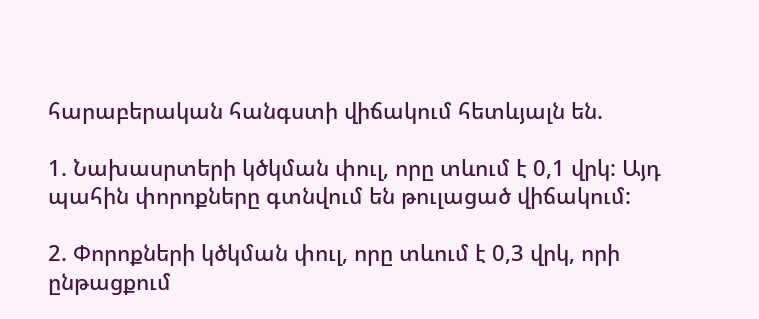հարաբերական հանգստի վիճակում հետևյալն են.

1. Նախասրտերի կծկման փուլ, որը տևում է 0,1 վրկ: Այդ պահին փորոքները գտնվում են թուլացած վիճակում:

2. Փորոքների կծկման փուլ, որը տևում է 0,3 վրկ, որի ընթացքում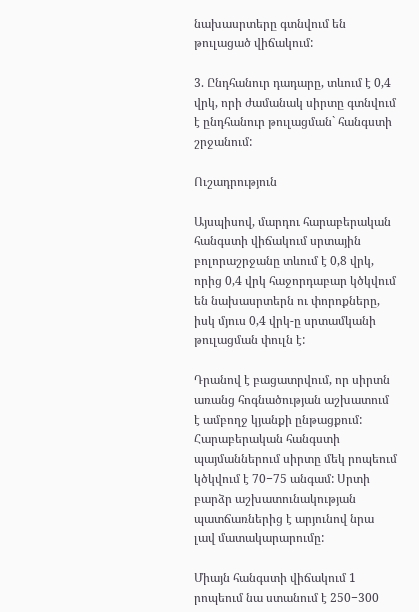նախասրտերը գտնվում են թուլացած վիճակում:

3. Ընդհանուր դադարը, տևում է 0,4 վրկ, որի ժամանակ սիրտը գտնվում է ընդհանուր թուլացման` հանգստի շրջանում:

Ուշադրություն

Այսպիսով, մարդու հարաբերական հանգստի վիճակում սրտային բոլորաշրջանը տևում է 0,8 վրկ, որից 0,4 վրկ հաջորդաբար կծկվում են նախասրտերն ու փորոքները, իսկ մյուս 0,4 վրկ-ը սրտամկանի թուլացման փուլն է:

Դրանով է բացատրվում, որ սիրտն առանց հոգնածության աշխատում է ամբողջ կյանքի ընթացքում: Հարաբերական հանգստի պայմաններում սիրտը մեկ րոպեում կծկվում է 70−75 անգամ: Սրտի բարձր աշխատունակության պատճառներից է արյունով նրա լավ մատակարարումը:

Միայն հանգստի վիճակում 1 րոպեում նա ստանում է 250−300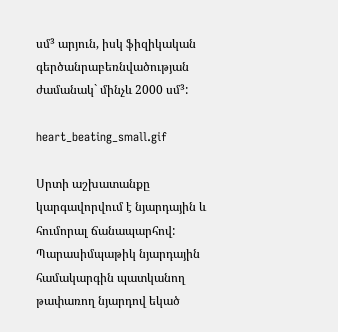սմ³ արյուն, իսկ ֆիզիկական գերծանրաբեռնվածության ժամանակ` մինչև 2000 սմ³:

heart_beating_small.gif

Սրտի աշխատանքը կարգավորվում է նյարդային և հումորալ ճանապարհով: Պարասիմպաթիկ նյարդային համակարգին պատկանող թափառող նյարդով եկած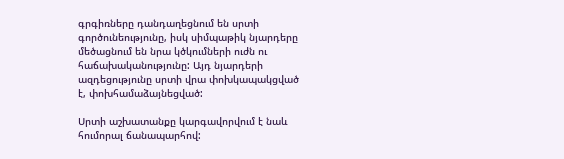գրգիռները դանդաղեցնում են սրտի գործունեությունը, իսկ սիմպաթիկ նյարդերը մեծացնում են նրա կծկումների ուժն ու հաճախականությունը: Այդ նյարդերի ազդեցությունը սրտի վրա փոխկապակցված է, փոխհամաձայնեցված:

Սրտի աշխատանքը կարգավորվում է նաև հումորալ ճանապարհով: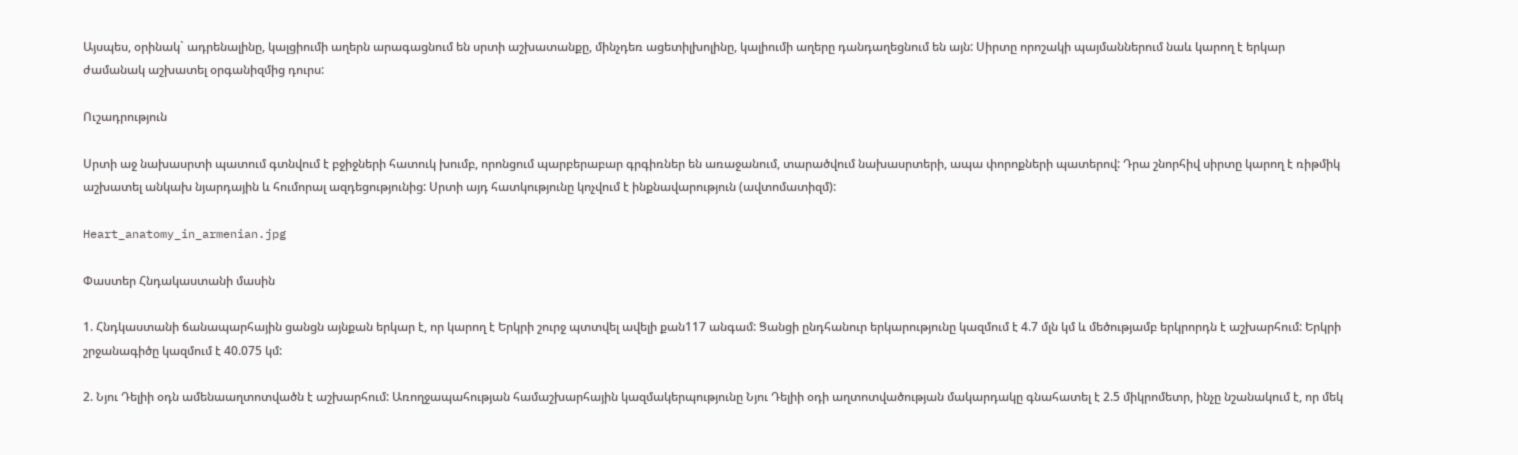Այսպես, օրինակ` ադրենալինը, կալցիումի աղերն արագացնում են սրտի աշխատանքը, մինչդեռ ացետիլխոլինը, կալիումի աղերը դանդաղեցնում են այն: Սիրտը որոշակի պայմաններում նաև կարող է երկար ժամանակ աշխատել օրգանիզմից դուրս:

Ուշադրություն

Սրտի աջ նախասրտի պատում գտնվում է բջիջների հատուկ խումբ, որոնցում պարբերաբար գրգիռներ են առաջանում, տարածվում նախասրտերի, ապա փորոքների պատերով: Դրա շնորհիվ սիրտը կարող է ռիթմիկ աշխատել անկախ նյարդային և հումորալ ազդեցությունից: Սրտի այդ հատկությունը կոչվում է ինքնավարություն (ավտոմատիզմ):

Heart_anatomy_in_armenian.jpg

Փաստեր Հնդակաստանի մասին

1. Հնդկաստանի ճանապարհային ցանցն այնքան երկար է, որ կարող է Երկրի շուրջ պտտվել ավելի քան117 անգամ: Ցանցի ընդհանուր երկարությունը կազմում է 4.7 մլն կմ և մեծությամբ երկրորդն է աշխարհում: Երկրի շրջանագիծը կազմում է 40.075 կմ:

2. Նյու Դելիի օդն ամենաաղտոտվածն է աշխարհում: Առողջապահության համաշխարհային կազմակերպությունը Նյու Դելիի օդի աղտոտվածության մակարդակը գնահատել է 2.5 միկրոմետր, ինչը նշանակում է, որ մեկ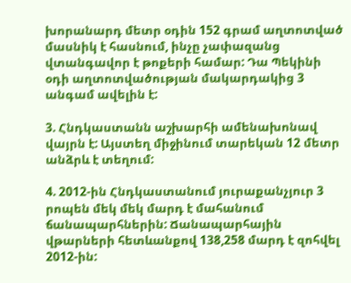խորանարդ մետր օդին 152 գրամ աղտոտված մասնիկ է հասնում, ինչը չափազանց վտանգավոր է թոքերի համար: Դա Պեկինի օդի աղտոտվածության մակարդակից 3 անգամ ավելին է:

3. Հնդկաստանն աշխարհի ամենախոնավ վայրն է: Այստեղ միջինում տարեկան 12 մետր անձրև է տեղում:

4. 2012-ին Հնդկաստանում յուրաքանչյուր 3 րոպեն մեկ մեկ մարդ է մահանում ճանապարհներին: Ճանապարհային վթարների հետևանքով 138,258 մարդ է զոհվել 2012-ին: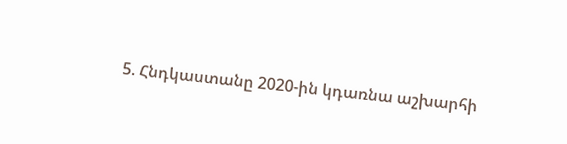5. Հնդկաստանը 2020-ին կդառնա աշխարհի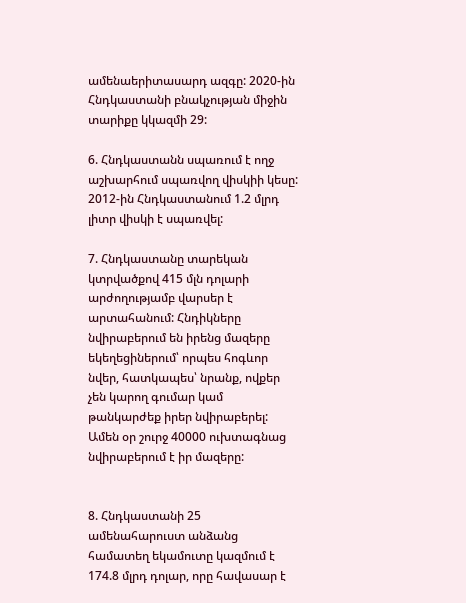ամենաերիտասարդ ազգը: 2020-ին Հնդկաստանի բնակչության միջին տարիքը կկազմի 29:

6. Հնդկաստանն սպառում է ողջ աշխարհում սպառվող վիսկիի կեսը: 2012-ին Հնդկաստանում 1.2 մլրդ լիտր վիսկի է սպառվել:

7. Հնդկաստանը տարեկան կտրվածքով 415 մլն դոլարի արժողությամբ վարսեր է արտահանում: Հնդիկները նվիրաբերում են իրենց մազերը եկեղեցիներում՝ որպես հոգևոր նվեր, հատկապես՝ նրանք, ովքեր չեն կարող գումար կամ թանկարժեք իրեր նվիրաբերել: Ամեն օր շուրջ 40000 ուխտագնաց նվիրաբերում է իր մազերը:


8. Հնդկաստանի 25 ամենահարուստ անձանց համատեղ եկամուտը կազմում է 174.8 մլրդ դոլար, որը հավասար է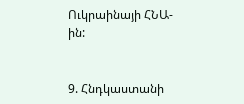Ուկրաինայի ՀՆԱ-ին:


9. Հնդկաստանի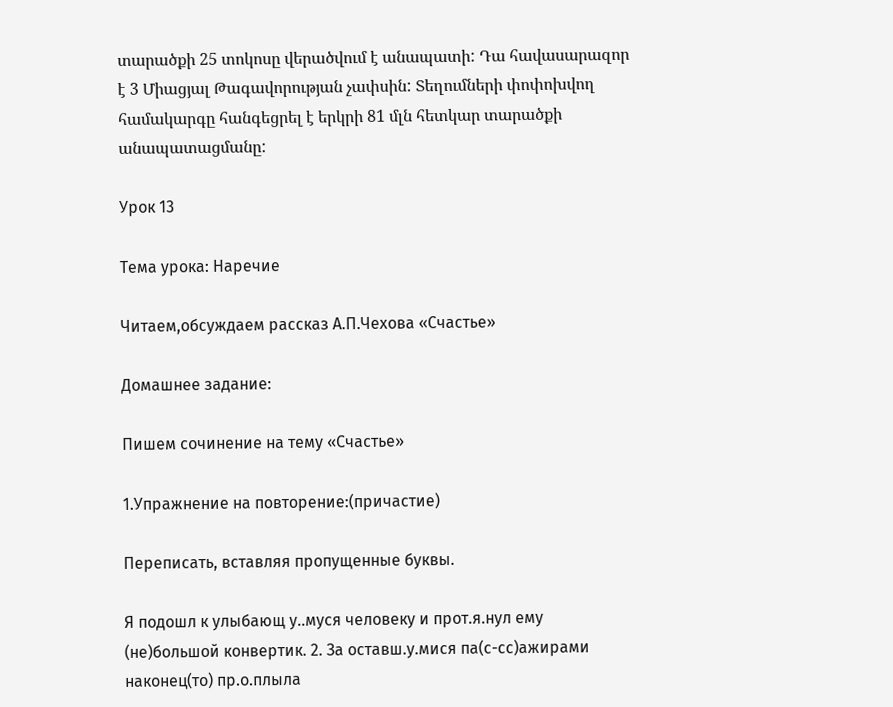տարածքի 25 տոկոսը վերածվում է անապատի: Դա հավասարազոր է 3 Միացյալ Թագավորության չափսին: Տեղումների փոփոխվող համակարգը հանգեցրել է երկրի 81 մլն հետկար տարածքի անապատացմանը:

Урок 13

Тема урока: Наречие

Читаем,обсуждаем рассказ А.П.Чехова «Счастье»

Домашнее задание:

Пишем сочинение на тему «Счастье»

1.Упражнение на повторение:(причастие)

Переписать, вставляя пропущенные буквы.

Я подошл к улыбающ у..муся человеку и прот.я.нул ему (не)большой конвертик. 2. За оставш.у.мися па(с-сс)ажирами наконец(то) пр.о.плыла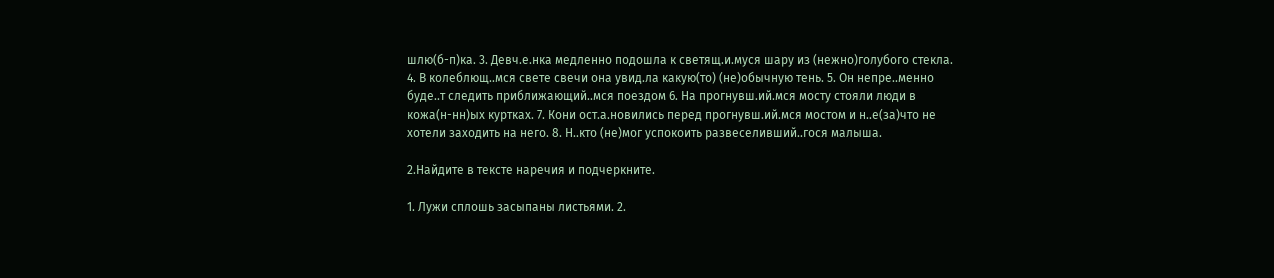шлю(б-п)ка. 3. Девч.е.нка медленно подошла к светящ.и.муся шару из (нежно)голубого стекла. 4. В колеблющ..мся свете свечи она увид.ла какую(то) (не)обычную тень. 5. Он непре..менно буде..т следить приближающий..мся поездом 6. На прогнувш.ий.мся мосту стояли люди в кожа(н-нн)ых куртках. 7. Кони ост.а.новились перед прогнувш.ий.мся мостом и н..е(за)что не хотели заходить на него. 8. Н..кто (не)мог успокоить развеселивший..гося малыша.

2.Найдите в тексте наречия и подчеркните.

1. Лужи сплошь засыпаны листьями. 2.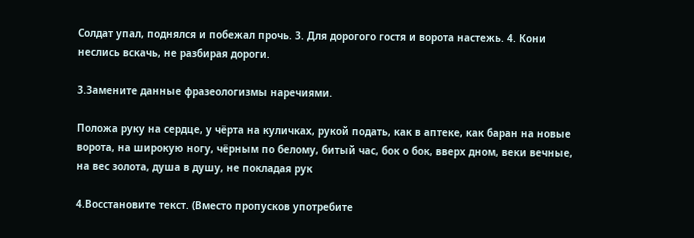Солдат упал, поднялся и побежал прочь. 3. Для дорогого гостя и ворота настежь. 4. Кони неслись вскачь, не разбирая дороги.

3.Замените данные фразеологизмы наречиями.

Положа руку на сердце, у чёрта на куличках, рукой подать, как в аптеке, как баран на новые ворота, на широкую ногу, чёрным по белому, битый час, бок о бок, вверх дном, веки вечные, на вес золота, душа в душу, не покладая рук

4.Восстановите текст. (Вместо пропусков употребите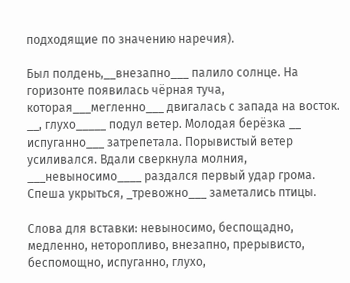подходящие по значению наречия).

Был полдень,__внезапно___ палило солнце. На горизонте появилась чёрная туча, которая___мегленно___ двигалась с запада на восток. __, глухо_____ подул ветер. Молодая берёзка __ испуганно___ затрепетала. Порывистый ветер усиливался. Вдали сверкнула молния, ___невыносимо____ раздался первый удар грома. Спеша укрыться, _тревожно___ заметались птицы.

Слова для вставки: невыносимо, беспощадно, медленно, неторопливо, внезапно, прерывисто, беспомощно, испуганно, глухо,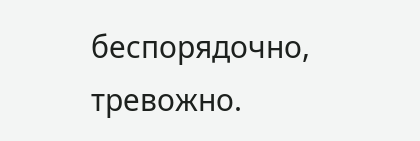беспорядочно, тревожно.